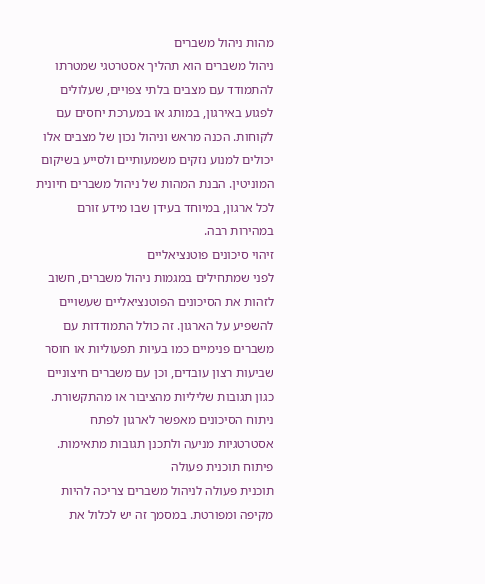מהות ניהול משברים
ניהול משברים הוא תהליך אסטרטגי שמטרתו להתמודד עם מצבים בלתי צפויים, שעלולים לפגוע באירגון, במותג או במערכת יחסים עם לקוחות. הכנה מראש וניהול נכון של מצבים אלו יכולים למנוע נזקים משמעותיים ולסייע בשיקום המוניטין. הבנת המהות של ניהול משברים חיונית לכל ארגון, במיוחד בעידן שבו מידע זורם במהירות רבה.
זיהוי סיכונים פוטנציאליים
לפני שמתחילים במגמות ניהול משברים, חשוב לזהות את הסיכונים הפוטנציאליים שעשויים להשפיע על הארגון. זה כולל התמודדות עם משברים פנימיים כמו בעיות תפעוליות או חוסר שביעות רצון עובדים, וכן עם משברים חיצוניים כגון תגובות שליליות מהציבור או מהתקשורת. ניתוח הסיכונים מאפשר לארגון לפתח אסטרטגיות מניעה ולתכנן תגובות מתאימות.
פיתוח תוכנית פעולה
תוכנית פעולה לניהול משברים צריכה להיות מקיפה ומפורטת. במסמך זה יש לכלול את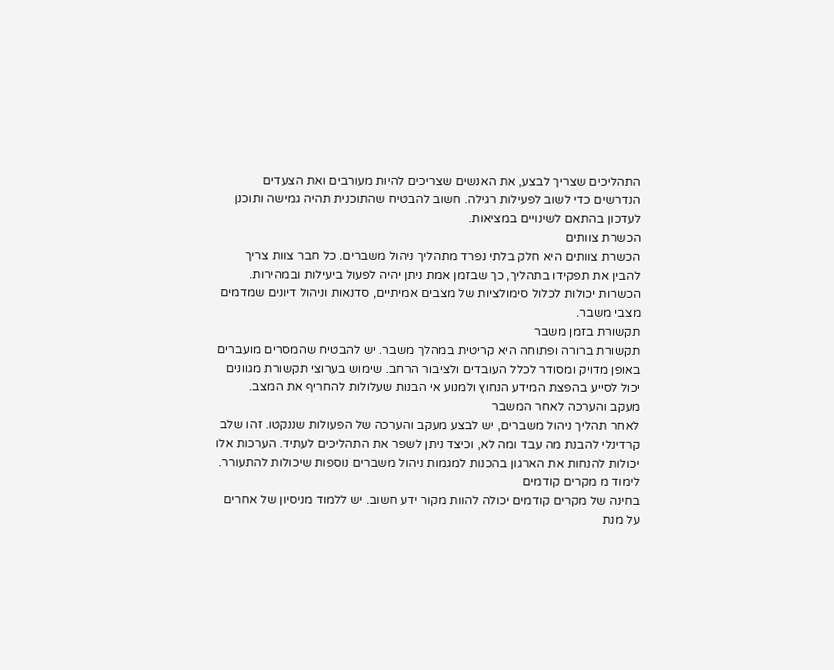התהליכים שצריך לבצע, את האנשים שצריכים להיות מעורבים ואת הצעדים הנדרשים כדי לשוב לפעילות רגילה. חשוב להבטיח שהתוכנית תהיה גמישה ותוכנן לעדכון בהתאם לשינויים במציאות.
הכשרת צוותים
הכשרת צוותים היא חלק בלתי נפרד מתהליך ניהול משברים. כל חבר צוות צריך להבין את תפקידו בתהליך, כך שבזמן אמת ניתן יהיה לפעול ביעילות ובמהירות. הכשרות יכולות לכלול סימולציות של מצבים אמיתיים, סדנאות וניהול דיונים שמדמים מצבי משבר.
תקשורת בזמן משבר
תקשורת ברורה ופתוחה היא קריטית במהלך משבר. יש להבטיח שהמסרים מועברים באופן מדויק ומסודר לכלל העובדים ולציבור הרחב. שימוש בערוצי תקשורת מגוונים יכול לסייע בהפצת המידע הנחוץ ולמנוע אי הבנות שעלולות להחריף את המצב.
מעקב והערכה לאחר המשבר
לאחר תהליך ניהול משברים, יש לבצע מעקב והערכה של הפעולות שננקטו. זהו שלב קרדינלי להבנת מה עבד ומה לא, וכיצד ניתן לשפר את התהליכים לעתיד. הערכות אלו יכולות להנחות את הארגון בהכנות למגמות ניהול משברים נוספות שיכולות להתעורר.
לימוד מ מקרים קודמים
בחינה של מקרים קודמים יכולה להוות מקור ידע חשוב. יש ללמוד מניסיון של אחרים על מנת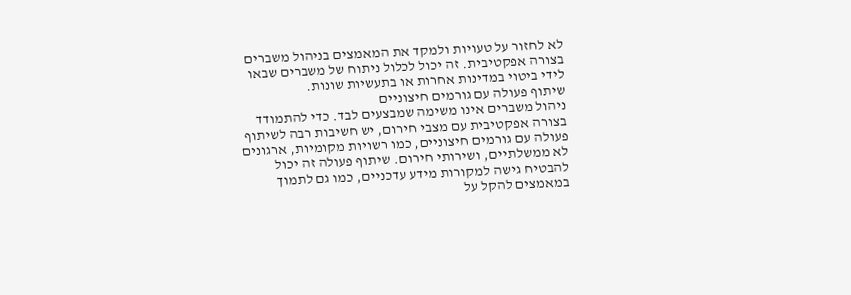לא לחזור על טעויות ולמקד את המאמצים בניהול משברים בצורה אפקטיבית. זה יכול לכלול ניתוח של משברים שבאו לידי ביטוי במדינות אחרות או בתעשיות שונות.
שיתוף פעולה עם גורמים חיצוניים
ניהול משברים אינו משימה שמבצעים לבד. כדי להתמודד בצורה אפקטיבית עם מצבי חירום, יש חשיבות רבה לשיתוף פעולה עם גורמים חיצוניים, כמו רשויות מקומיות, ארגונים לא ממשלתיים, ושירותי חירום. שיתוף פעולה זה יכול להבטיח גישה למקורות מידע עדכניים, כמו גם לתמוך במאמצים להקל על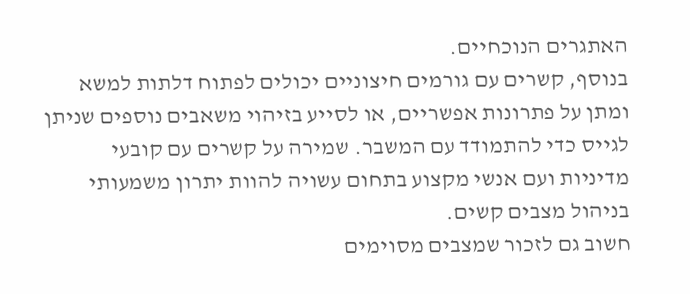האתגרים הנוכחיים.
בנוסף, קשרים עם גורמים חיצוניים יכולים לפתוח דלתות למשא ומתן על פתרונות אפשריים, או לסייע בזיהוי משאבים נוספים שניתן לגייס כדי להתמודד עם המשבר. שמירה על קשרים עם קובעי מדיניות ועם אנשי מקצוע בתחום עשויה להוות יתרון משמעותי בניהול מצבים קשים.
חשוב גם לזכור שמצבים מסוימים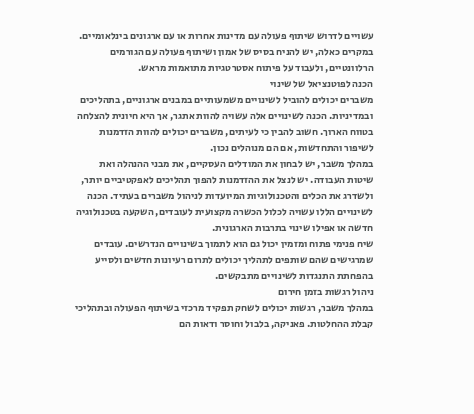עשויים לדרוש שיתוף פעולה עם מדינות אחרות או עם ארגונים בינלאומיים. במקרים כאלה, יש להניח בסיס של אמון ושיתוף פעולה עם הגורמים הרלוונטיים, ולעבוד על פיתוח אסטרטגיות מתואמות מראש.
הכנה לפוטנציאל של שינוי
משברים יכולים להוביל לשינויים משמעותיים במבנים ארגוניים, בתהליכים ובמדיניות. הכנה לשינויים אלה עשויה להוות אתגר, אך היא חיונית להצלחה בטווח הארוך. חשוב להבין כי לעיתים, משברים יכולים להוות הזדמנות לשיפור והתחדשות, אם הם מנוהלים נכון.
במהלך משבר, יש לבחון את המודלים העסקיים, את מבני ההנהלה ואת שיטות העבודה. יש לנצל את ההזדמנות להפוך תהליכים לאפקטיביים יותר, ולשדרג את הכלים והטכנולוגיות המיועדות לניהול משברים בעתיד. הכנה לשינויים הללו עשויה לכלול הכשרה מקצועית לעובדים, השקעה בטכנולוגיה חדשה או אפילו שינוי בתרבות הארגונית.
שיח פנימי פתוח ומזמין יכול גם הוא לתמוך בשינויים הנדרשים. עובדים שמרגישים שהם שותפים לתהליך יכולים לתרום רעיונות חדשים ולסייע בהפחתת התנגדות לשינויים מתבקשים.
ניהול רגשות בזמן חירום
במהלך משבר, רגשות יכולים לשחק תפקיד מרכזי בשיתוף הפעולה ובתהליכי קבלת ההחלטות. פאניקה, בלבול וחוסר ודאות הם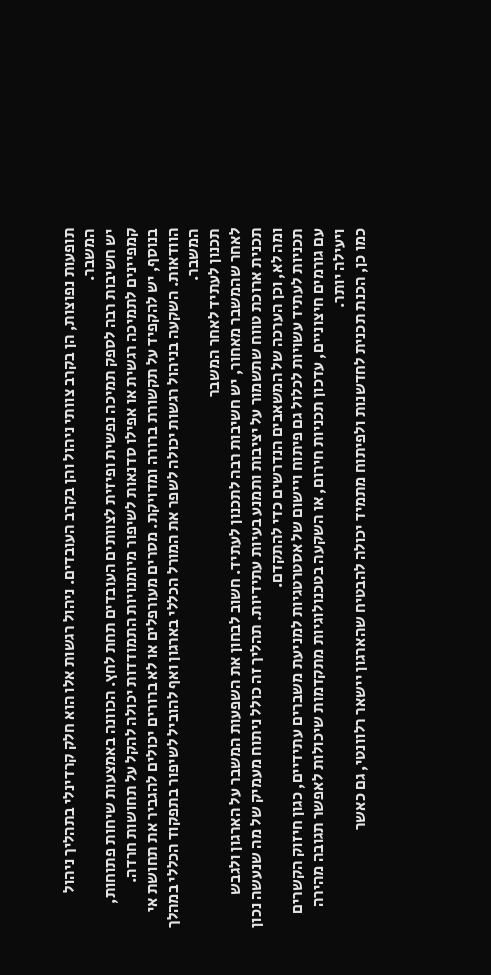תופעות נפוצות, הן בקרב צוותי ניהול והן בקרב העובדים. ניהול רגשות אלו הוא חלק קרדינלי בתהליך ניהול המשבר.
יש חשיבות רבה לספק תמיכה נפשית ופיזית לצוותים העובדים תחת לחץ. הכוונה באמצעות שיחות פתוחות, קמפיינים לתמיכה רגשית או אפילו סדנאות לשיפור מיומנויות התמודדות יכולה להקל על תחושות חרדה.
בנוסף, יש להקפיד על תקשורת ברורה ומדויקת. מסרים מעורפלים או לא ברורים יכולים להגביר את תחושת אי הוודאות. השקעה בניהול רגשות יכולה לשפר את המורל הכללי בארגון ואף להוביל לשיפור בתפקוד הכללי במהלך המשבר.
תכנון לעתיד לאחר המשבר
לאחר שהמשבר מאחור, יש חשיבות רבה לתכנון לעתיד. חשוב לבחון את השפעות המשבר על הארגון ולגבש תכנית ארוכת טווח שתשמור על יציבות ותמנע בעיות עתידיות. תהליך זה כולל ניתוח מעמיק של מה שנעשה נכון ומה לא, וכן הערכה של המשאבים הנדרשים כדי להתקדם.
תכניות לעתיד עשויות לכלול גם פיתוח ויישום של אסטרטגיות למניעת משברים עתידיים, כגון חיזוק הקשרים עם גורמים חיצוניים, עדכון תכניות חירום, או השקעה בטכנולוגיות מתקדמות שיכולות לאפשר תגובה מהירה ויעילה יותר.
כמו כן, הכנת תכנית לחדשנות ולפיתוח מתמיד יכולה להבטיח שהארגון יישאר רלוונטי, גם כאשר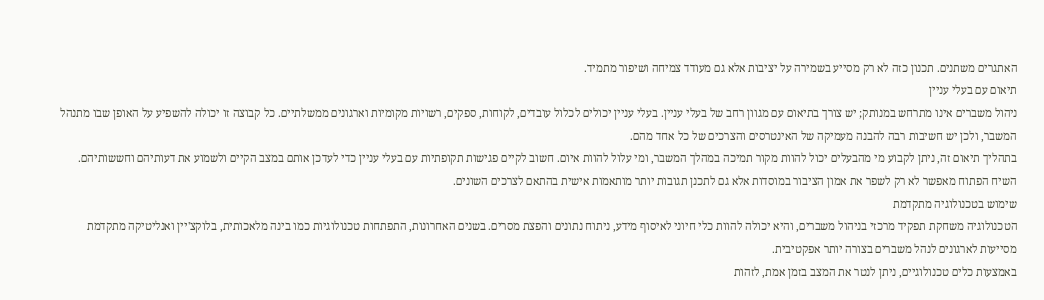האתגרים משתנים. תכנון כזה לא רק מסייע בשמירה על יציבות אלא גם מעודד צמיחה ושיפור מתמיד.
תיאום עם בעלי עניין
ניהול משברים אינו מתרחש במנותק; יש צורך בתיאום עם מגוון רחב של בעלי עניין. בעלי עניין יכולים לכלול עובדים, לקוחות, ספקים, רשויות מקומיות וארגונים ממשלתיים. כל קבוצה זו יכולה להשפיע על האופן שבו מתנהל המשבר, ולכן יש חשיבות רבה להבנה מעמיקה של האינטרסים והצרכים של כל אחד מהם.
בתהליך תיאום זה, ניתן לקבוע מי מהבעלים יכול להוות מקור תמיכה במהלך המשבר, ומי עלול להוות איום. חשוב לקיים פגישות תקופתיות עם בעלי עניין כדי לעדכן אותם במצב הקיים ולשמוע את דעותיהם וחששותיהם. השיח הפתוח מאפשר לא רק לשפר את אמון הציבור במוסדות אלא גם לתכנן תגובות יותר מותאמות אישית בהתאם לצרכים השונים.
שימוש בטכנולוגיה מתקדמת
הטכנולוגיה משחקת תפקיד מרכזי בניהול משברים, והיא יכולה להוות כלי חיוני לאיסוף מידע, ניתוח נתונים והפצת מסרים. בשנים האחרונות, התפתחות טכנולוגיות כמו בינה מלאכותית, בלוקצ'יין ואנליטיקה מתקדמת מסייעות לארגונים לנהל משברים בצורה יותר אפקטיבית.
באמצעות כלים טכנולוגיים, ניתן לנטר את המצב בזמן אמת, לזהות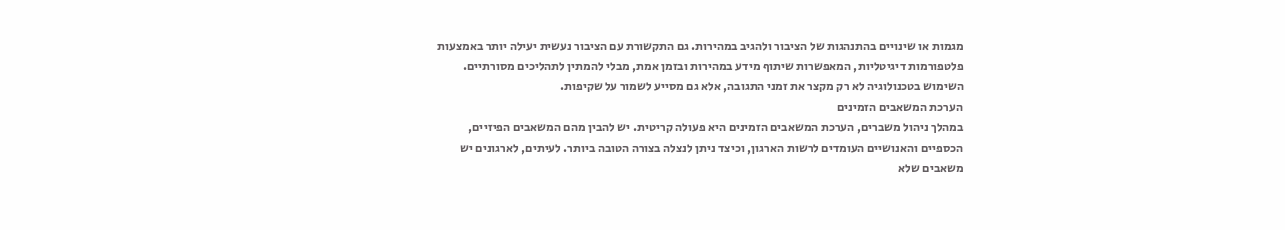מגמות או שינויים בהתנהגות של הציבור ולהגיב במהירות. גם התקשורת עם הציבור נעשית יעילה יותר באמצעות פלטפורמות דיגיטליות, המאפשרות שיתוף מידע במהירות ובזמן אמת, מבלי להמתין לתהליכים מסורתיים. השימוש בטכנולוגיה לא רק מקצר את זמני התגובה, אלא גם מסייע לשמור על שקיפות.
הערכת המשאבים הזמינים
במהלך ניהול משברים, הערכת המשאבים הזמינים היא פעולה קריטית. יש להבין מהם המשאבים הפיזיים, הכספיים והאנושיים העומדים לרשות הארגון, וכיצד ניתן לנצלה בצורה הטובה ביותר. לעיתים, לארגונים יש משאבים שלא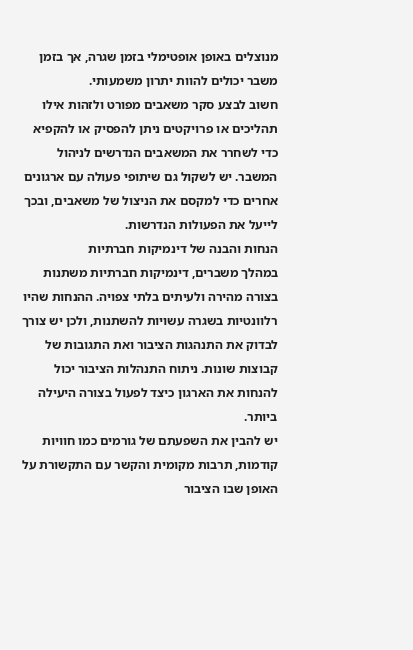מנוצלים באופן אופטימלי בזמן שגרה, אך בזמן משבר יכולים להוות יתרון משמעותי.
חשוב לבצע סקר משאבים מפורט ולזהות אילו תהליכים או פרויקטים ניתן להפסיק או להקפיא כדי לשחרר את המשאבים הנדרשים לניהול המשבר. יש לשקול גם שיתופי פעולה עם ארגונים אחרים כדי למקסם את הניצול של משאבים, ובכך לייעל את הפעולות הנדרשות.
הנחות והבנה של דינמיקות חברתיות
במהלך משברים, דינמיקות חברתיות משתנות בצורה מהירה ולעיתים בלתי צפויה. ההנחות שהיו רלוונטיות בשגרה עשויות להשתנות, ולכן יש צורך לבדוק את התנהגות הציבור ואת התגובות של קבוצות שונות. ניתוח התנהלות הציבור יכול להנחות את הארגון כיצד לפעול בצורה היעילה ביותר.
יש להבין את השפעתם של גורמים כמו חוויות קודמות, תרבות מקומית והקשר עם התקשורת על האופן שבו הציבור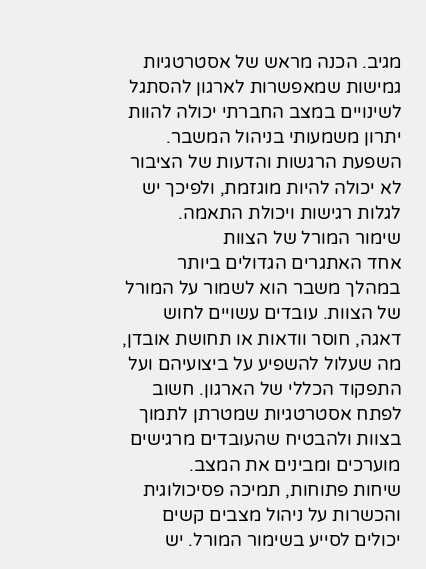מגיב. הכנה מראש של אסטרטגיות גמישות שמאפשרות לארגון להסתגל לשינויים במצב החברתי יכולה להוות יתרון משמעותי בניהול המשבר. השפעת הרגשות והדעות של הציבור לא יכולה להיות מוגזמת, ולפיכך יש לגלות רגישות ויכולת התאמה.
שימור המורל של הצוות
אחד האתגרים הגדולים ביותר במהלך משבר הוא לשמור על המורל של הצוות. עובדים עשויים לחוש דאגה, חוסר וודאות או תחושת אובדן, מה שעלול להשפיע על ביצועיהם ועל התפקוד הכללי של הארגון. חשוב לפתח אסטרטגיות שמטרתן לתמוך בצוות ולהבטיח שהעובדים מרגישים מוערכים ומבינים את המצב.
שיחות פתוחות, תמיכה פסיכולוגית והכשרות על ניהול מצבים קשים יכולים לסייע בשימור המורל. יש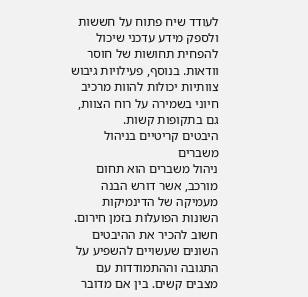לעודד שיח פתוח על חששות ולספק מידע עדכני שיכול להפחית תחושות של חוסר וודאות. בנוסף, פעילויות גיבוש צוותיות יכולות להוות מרכיב חיוני בשמירה על רוח הצוות, גם בתקופות קשות.
היבטים קריטיים בניהול משברים
ניהול משברים הוא תחום מורכב, אשר דורש הבנה מעמיקה של הדינמיקות השונות הפועלות בזמן חירום. חשוב להכיר את ההיבטים השונים שעשויים להשפיע על התגובה וההתמודדות עם מצבים קשים. בין אם מדובר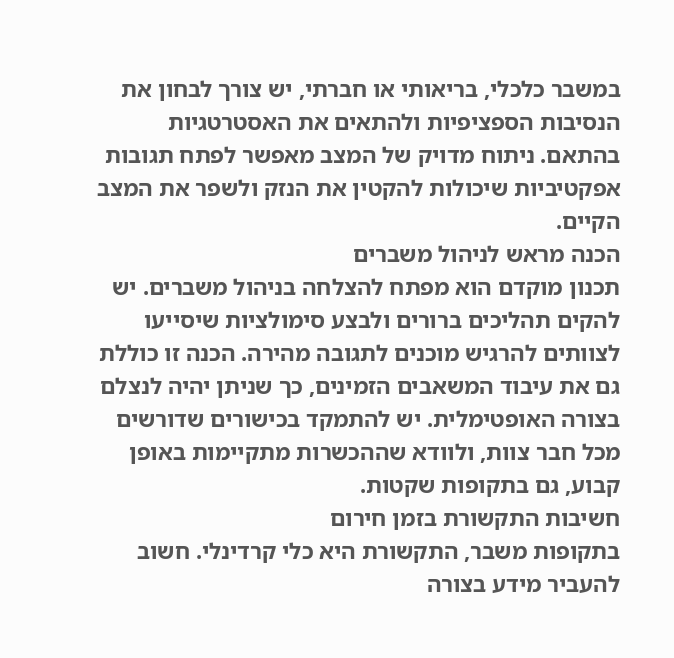במשבר כלכלי, בריאותי או חברתי, יש צורך לבחון את הנסיבות הספציפיות ולהתאים את האסטרטגיות בהתאם. ניתוח מדויק של המצב מאפשר לפתח תגובות אפקטיביות שיכולות להקטין את הנזק ולשפר את המצב הקיים.
הכנה מראש לניהול משברים
תכנון מוקדם הוא מפתח להצלחה בניהול משברים. יש להקים תהליכים ברורים ולבצע סימולציות שיסייעו לצוותים להרגיש מוכנים לתגובה מהירה. הכנה זו כוללת גם את עיבוד המשאבים הזמינים, כך שניתן יהיה לנצלם בצורה האופטימלית. יש להתמקד בכישורים שדורשים מכל חבר צוות, ולוודא שההכשרות מתקיימות באופן קבוע, גם בתקופות שקטות.
חשיבות התקשורת בזמן חירום
בתקופות משבר, התקשורת היא כלי קרדינלי. חשוב להעביר מידע בצורה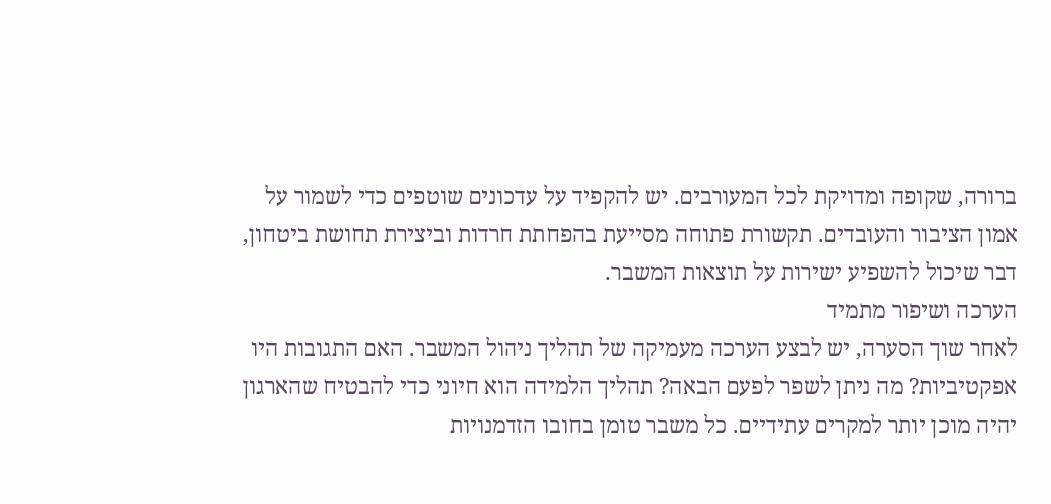ברורה, שקופה ומדויקת לכל המעורבים. יש להקפיד על עדכונים שוטפים כדי לשמור על אמון הציבור והעובדים. תקשורת פתוחה מסייעת בהפחתת חרדות וביצירת תחושת ביטחון, דבר שיכול להשפיע ישירות על תוצאות המשבר.
הערכה ושיפור מתמיד
לאחר שוך הסערה, יש לבצע הערכה מעמיקה של תהליך ניהול המשבר. האם התגובות היו אפקטיביות? מה ניתן לשפר לפעם הבאה? תהליך הלמידה הוא חיוני כדי להבטיח שהארגון יהיה מוכן יותר למקרים עתידיים. כל משבר טומן בחובו הזדמנויות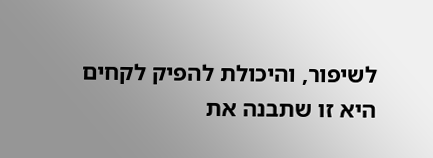לשיפור, והיכולת להפיק לקחים היא זו שתבנה את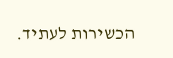הכשירות לעתיד.